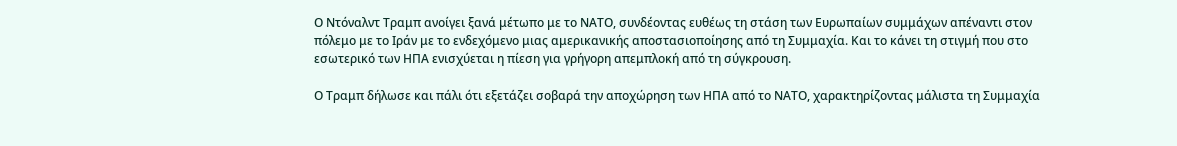Ο Ντόναλντ Τραμπ ανοίγει ξανά μέτωπο με το ΝΑΤΟ, συνδέοντας ευθέως τη στάση των Ευρωπαίων συμμάχων απέναντι στον πόλεμο με το Ιράν με το ενδεχόμενο μιας αμερικανικής αποστασιοποίησης από τη Συμμαχία. Και το κάνει τη στιγμή που στο εσωτερικό των ΗΠΑ ενισχύεται η πίεση για γρήγορη απεμπλοκή από τη σύγκρουση.

Ο Τραμπ δήλωσε και πάλι ότι εξετάζει σοβαρά την αποχώρηση των ΗΠΑ από το ΝΑΤΟ, χαρακτηρίζοντας μάλιστα τη Συμμαχία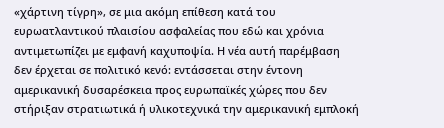«χάρτινη τίγρη», σε μια ακόμη επίθεση κατά του ευρωατλαντικού πλαισίου ασφαλείας που εδώ και χρόνια αντιμετωπίζει με εμφανή καχυποψία. Η νέα αυτή παρέμβαση δεν έρχεται σε πολιτικό κενό: εντάσσεται στην έντονη αμερικανική δυσαρέσκεια προς ευρωπαϊκές χώρες που δεν στήριξαν στρατιωτικά ή υλικοτεχνικά την αμερικανική εμπλοκή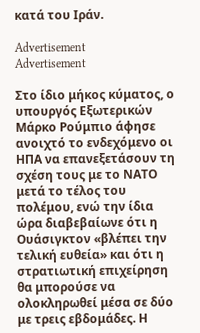κατά του Ιράν.

Advertisement
Advertisement

Στο ίδιο μήκος κύματος, ο υπουργός Εξωτερικών Μάρκο Ρούμπιο άφησε ανοιχτό το ενδεχόμενο οι ΗΠΑ να επανεξετάσουν τη σχέση τους με το ΝΑΤΟ μετά το τέλος του πολέμου, ενώ την ίδια ώρα διαβεβαίωνε ότι η Ουάσιγκτον «βλέπει την τελική ευθεία» και ότι η στρατιωτική επιχείρηση θα μπορούσε να ολοκληρωθεί μέσα σε δύο με τρεις εβδομάδες. Η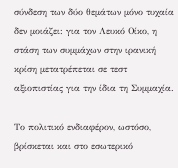σύνδεση των δύο θεμάτων μόνο τυχαία δεν μοιάζει: για τον Λευκό Οίκο, η στάση των συμμάχων στην ιρανική κρίση μετατρέπεται σε τεστ αξιοπιστίας για την ίδια τη Συμμαχία.

Το πολιτικό ενδιαφέρον, ωστόσο, βρίσκεται και στο εσωτερικό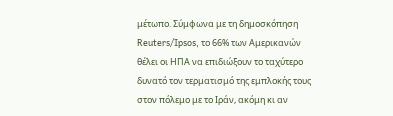μέτωπο. Σύμφωνα με τη δημοσκόπηση Reuters/Ipsos, το 66% των Αμερικανών θέλει οι ΗΠΑ να επιδιώξουν το ταχύτερο δυνατό τον τερματισμό της εμπλοκής τους στον πόλεμο με το Ιράν, ακόμη κι αν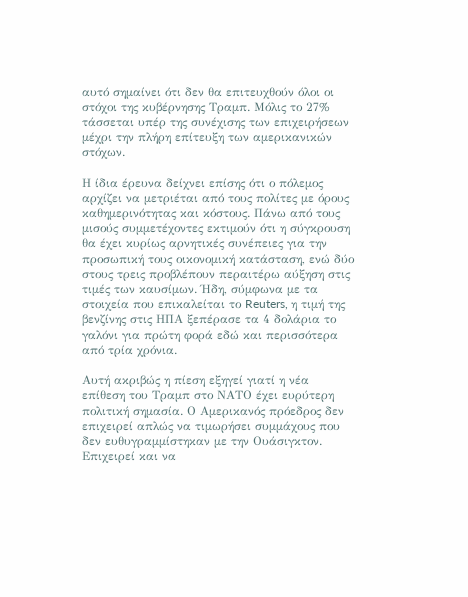αυτό σημαίνει ότι δεν θα επιτευχθούν όλοι οι στόχοι της κυβέρνησης Τραμπ. Μόλις το 27% τάσσεται υπέρ της συνέχισης των επιχειρήσεων μέχρι την πλήρη επίτευξη των αμερικανικών στόχων.

Η ίδια έρευνα δείχνει επίσης ότι ο πόλεμος αρχίζει να μετριέται από τους πολίτες με όρους καθημερινότητας και κόστους. Πάνω από τους μισούς συμμετέχοντες εκτιμούν ότι η σύγκρουση θα έχει κυρίως αρνητικές συνέπειες για την προσωπική τους οικονομική κατάσταση, ενώ δύο στους τρεις προβλέπουν περαιτέρω αύξηση στις τιμές των καυσίμων. Ήδη, σύμφωνα με τα στοιχεία που επικαλείται το Reuters, η τιμή της βενζίνης στις ΗΠΑ ξεπέρασε τα 4 δολάρια το γαλόνι για πρώτη φορά εδώ και περισσότερα από τρία χρόνια.

Αυτή ακριβώς η πίεση εξηγεί γιατί η νέα επίθεση του Τραμπ στο ΝΑΤΟ έχει ευρύτερη πολιτική σημασία. Ο Αμερικανός πρόεδρος δεν επιχειρεί απλώς να τιμωρήσει συμμάχους που δεν ευθυγραμμίστηκαν με την Ουάσιγκτον. Επιχειρεί και να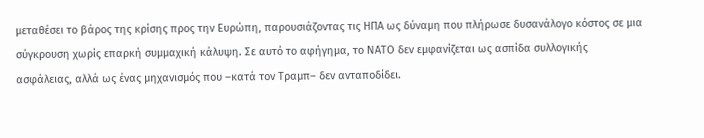μεταθέσει το βάρος της κρίσης προς την Ευρώπη, παρουσιάζοντας τις ΗΠΑ ως δύναμη που πλήρωσε δυσανάλογο κόστος σε μια σύγκρουση χωρίς επαρκή συμμαχική κάλυψη. Σε αυτό το αφήγημα, το ΝΑΤΟ δεν εμφανίζεται ως ασπίδα συλλογικής ασφάλειας, αλλά ως ένας μηχανισμός που –κατά τον Τραμπ– δεν ανταποδίδει.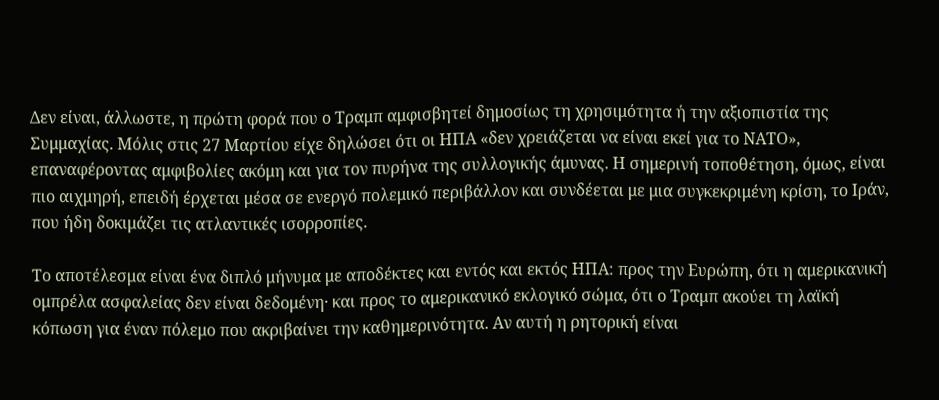Δεν είναι, άλλωστε, η πρώτη φορά που ο Τραμπ αμφισβητεί δημοσίως τη χρησιμότητα ή την αξιοπιστία της Συμμαχίας. Μόλις στις 27 Μαρτίου είχε δηλώσει ότι οι ΗΠΑ «δεν χρειάζεται να είναι εκεί για το ΝΑΤΟ», επαναφέροντας αμφιβολίες ακόμη και για τον πυρήνα της συλλογικής άμυνας. Η σημερινή τοποθέτηση, όμως, είναι πιο αιχμηρή, επειδή έρχεται μέσα σε ενεργό πολεμικό περιβάλλον και συνδέεται με μια συγκεκριμένη κρίση, το Ιράν, που ήδη δοκιμάζει τις ατλαντικές ισορροπίες.

Το αποτέλεσμα είναι ένα διπλό μήνυμα με αποδέκτες και εντός και εκτός ΗΠΑ: προς την Ευρώπη, ότι η αμερικανική ομπρέλα ασφαλείας δεν είναι δεδομένη· και προς το αμερικανικό εκλογικό σώμα, ότι ο Τραμπ ακούει τη λαϊκή κόπωση για έναν πόλεμο που ακριβαίνει την καθημερινότητα. Αν αυτή η ρητορική είναι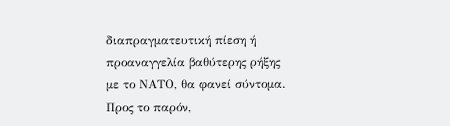διαπραγματευτική πίεση ή προαναγγελία βαθύτερης ρήξης με το ΝΑΤΟ, θα φανεί σύντομα. Προς το παρόν,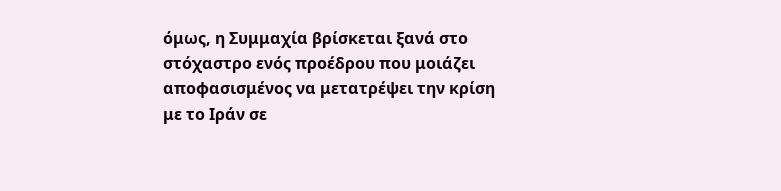όμως, η Συμμαχία βρίσκεται ξανά στο στόχαστρο ενός προέδρου που μοιάζει αποφασισμένος να μετατρέψει την κρίση με το Ιράν σε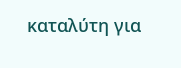καταλύτη για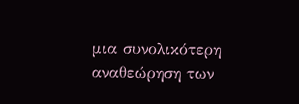μια συνολικότερη αναθεώρηση των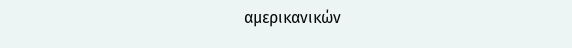αμερικανικών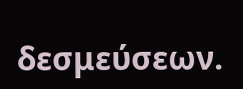δεσμεύσεων.